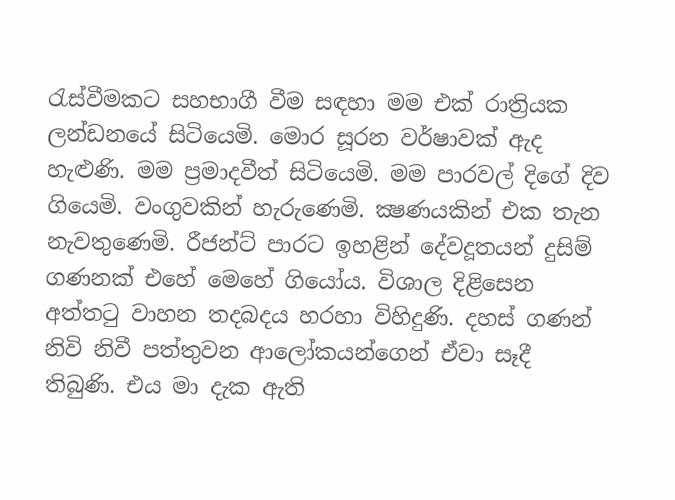රැස්වීමකට සහභාගී වීම සඳහා මම එක් රාත්‍රියක ලන්ඩනයේ සිටියෙමි. මොර සූරන වර්ෂාවක් ඇද හැළුණි. මම ප්‍රමාදවීත් සිටියෙමි. මම පාරවල් දිගේ දිව ගියෙමි. වංගුවකින් හැරුණෙමි. ක්‍ෂණයකින් එක තැන නැවතුණෙමි. රීජන්ට් පාරට ඉහළින් දේවදූතයන් දුසිම් ගණනක් එහේ මෙහේ ගියෝය. විශාල දිළිසෙන අත්තටු වාහන තදබදය හරහා විහිදුණි. දහස් ගණන් නිවි නිවී පත්තුවන ආලෝකයන්ගෙන් ඒවා සෑදී තිබුණි. එය මා දැක ඇති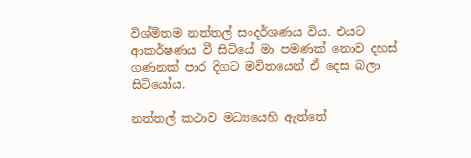විශ්මිතම නත්තල් සංදර්ශණය විය. එයට ආකර්ෂණය වී සිටියේ මා පමණක් නොව දහස් ගණනක් පාර දිගට මවිතයෙන් ඒ දෙස බලා සිටියෝය.

නත්තල් කථාව මධ්‍යයෙහි ඇත්තේ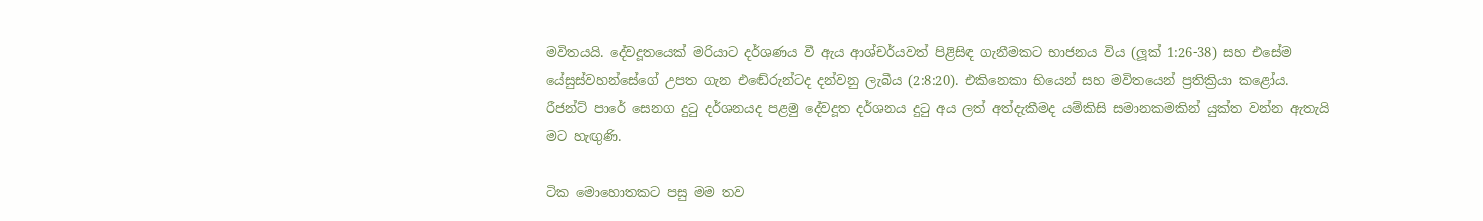මවිතයයි. දේවදූතයෙක් මරියාට දර්ශණය වී ඇය ආශ්චර්යවත් පිළිසිඳ ගැනීමකට භාජනය විය (ලූක් 1:26-38) සහ එසේම යේසුස්වහන්සේගේ උපත ගැන එඬේරුන්ටද දන්වනු ලැබීය (2:8:20). එකිනෙකා භියෙන් සහ මවිතයෙන් ප්‍රතික්‍රියා කළෝය. රීජන්ට් පාරේ සෙනග දුටු දර්ශනයද පළමු දේවදූත දර්ශනය දුටු අය ලත් අත්දැකීමද යම්කිසි සමානකමකින් යුක්ත වන්න ඇතැයි මට හැඟුණි.

ටික මොහොතකට පසු මම තව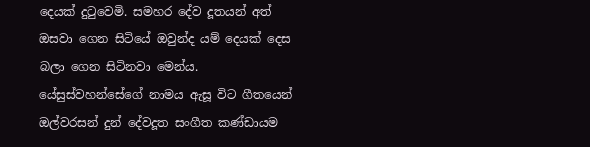දෙයක් දුටුවෙමි. සමහර දේව දූතයන් අත් ඔසවා ගෙන සිටියේ ඔවුන්ද යම් දෙයක් දෙස බලා ගෙන සිටිනවා මෙන්ය. යේසුස්වහන්සේගේ නාමය ඇසූ විට ගීතයෙන් ඔල්වරසන් දුන් දේවදූත සංගීත කණ්ඩායම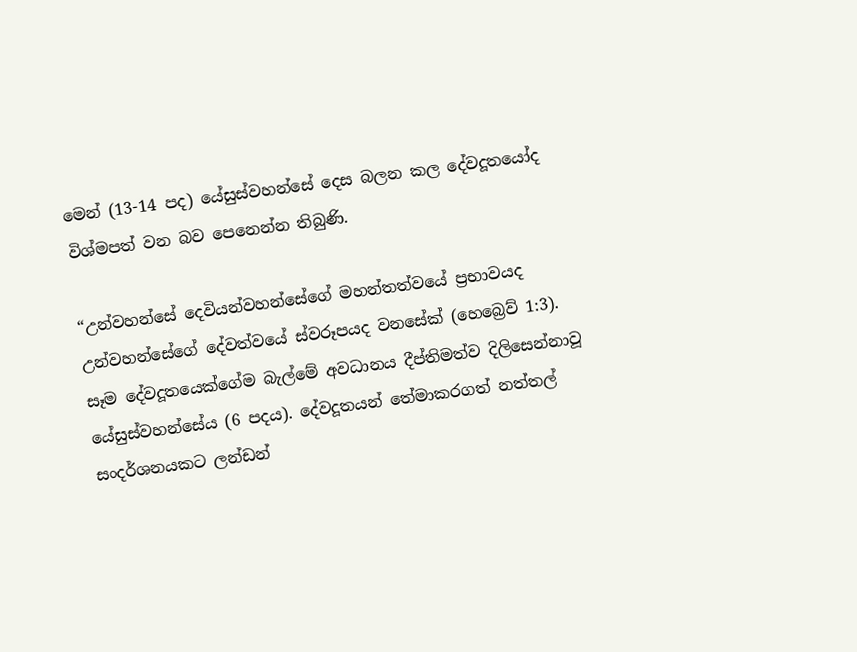මෙන් (13-14 පද) යේසුස්වහන්සේ දෙස බලන කල දේවදූතයෝද විශ්මපත් වන බව පෙනෙන්න තිබුණි.

“උන්වහන්සේ දෙවියන්වහන්සේගේ මහන්තත්වයේ ප්‍රභාවයද උන්වහන්සේගේ දේවත්වයේ ස්වරූපයද වනසේක් (හෙබ්‍රෙව් 1:3). සෑම දේවදූතයෙක්ගේම බැල්මේ අවධානය දීප්තිමත්ව දිලිසෙන්නාවූ යේසුස්වහන්සේය (6 පදය). දේවදූතයන් තේමාකරගත් නත්තල් සංදර්ශනයකට ලන්ඩන්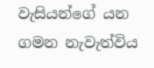වැසියන්ගේ යන ගමන නැවැත්විය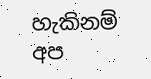හැකිනම් අප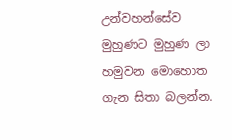උන්වහන්සේව මුහුණට මුහුණ ලා හමුවන මොහොත ගැන සිතා බලන්න.